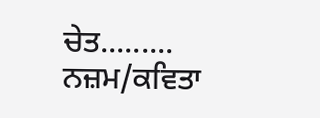ਚੇਤ......... ਨਜ਼ਮ/ਕਵਿਤਾ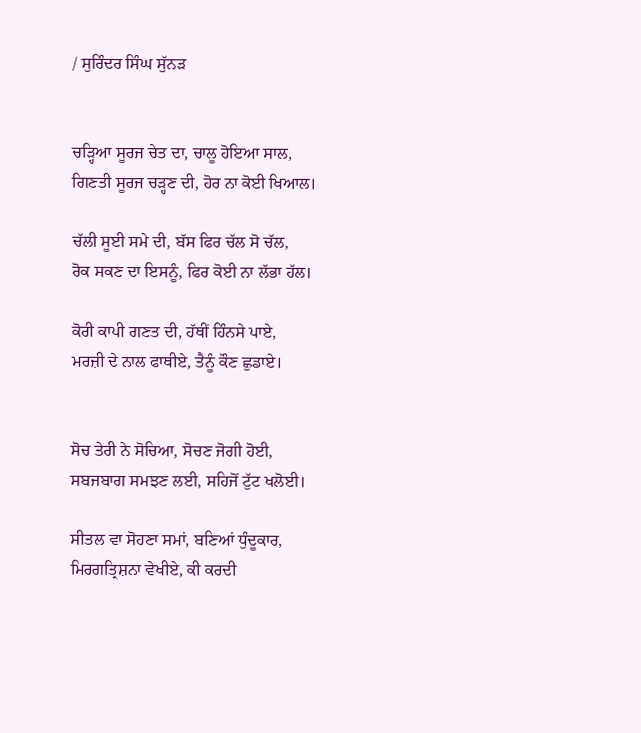/ ਸੁਰਿੰਦਰ ਸਿੰਘ ਸੁੱਨੜ


ਚੜ੍ਹਿਆ ਸੂਰਜ ਚੇਤ ਦਾ, ਚਾਲੂ ਹੋਇਆ ਸਾਲ,
ਗਿਣਤੀ ਸੂਰਜ ਚੜ੍ਹਣ ਦੀ, ਹੋਰ ਨਾ ਕੋਈ ਖਿਆਲ।

ਚੱਲੀ ਸੂਈ ਸਮੇ ਦੀ, ਬੱਸ ਫਿਰ ਚੱਲ ਸੋ ਚੱਲ,
ਰੋਕ ਸਕਣ ਦਾ ਇਸਨੂੰ, ਫਿਰ ਕੋਈ ਨਾ ਲੱਭਾ ਹੱਲ।

ਕੋਰੀ ਕਾਪੀ ਗਣਤ ਦੀ, ਹੱਥੀਂ ਹਿੰਨਸੇ ਪਾਏ,
ਮਰਜ਼ੀ ਦੇ ਨਾਲ ਫਾਥੀਏ, ਤੈਨੂੰ ਕੌਣ ਛੁਡਾਏ।


ਸੋਚ ਤੇਰੀ ਨੇ ਸੋਚਿਆ, ਸੋਚਣ ਜੋਗੀ ਹੋਈ,
ਸਬਜਬਾਗ ਸਮਝਣ ਲਈ, ਸਹਿਜੋਂ ਟੁੱਟ ਖਲੋਈ।

ਸੀਤਲ ਵਾ ਸੋਹਣਾ ਸਮਾਂ, ਬਣਿਆਂ ਧੁੰਦੂਕਾਰ,
ਮਿਰਗਤ੍ਰਿਸ਼ਨਾ ਵੇਖੀਏ, ਕੀ ਕਰਦੀ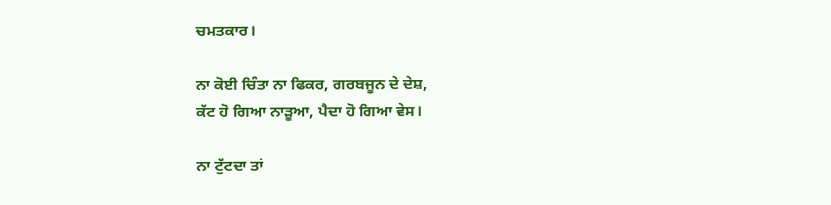ਚਮਤਕਾਰ।

ਨਾ ਕੋਈ ਚਿੰਤਾ ਨਾ ਫਿਕਰ, ਗਰਬਜੂਨ ਦੇ ਦੇਸ਼,
ਕੱਟ ਹੋ ਗਿਆ ਨਾੜੂਆ, ਪੈਦਾ ਹੋ ਗਿਆ ਵੇਸ।

ਨਾ ਟੁੱਟਦਾ ਤਾਂ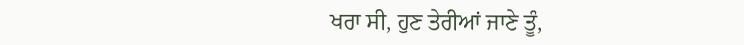ਖਰਾ ਸੀ, ਹੁਣ ਤੇਰੀਆਂ ਜਾਣੇ ਤੂੰ,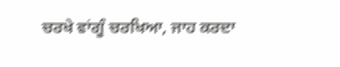ਚਰਖੇ ਵਾਂਗੂੰ ਚਰਖਿਆ, ਜਾਹ ਕਰਦਾ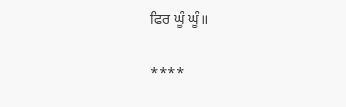ਫਿਰ ਘੂੰ ਘੂੰ॥

****